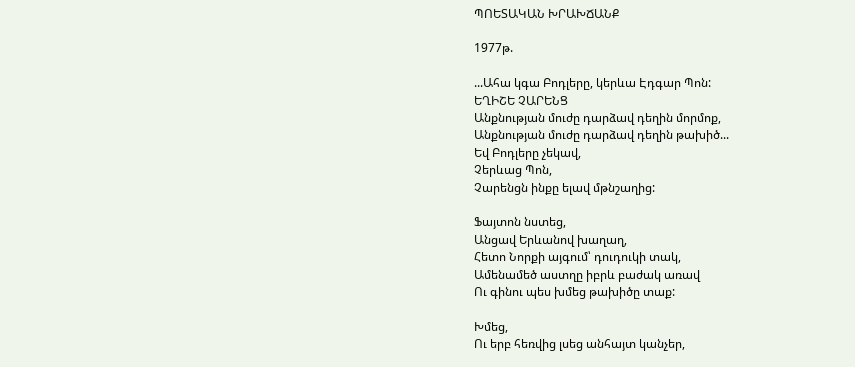ՊՈԵՏԱԿԱՆ ԽՐԱԽՃԱՆՔ

1977թ.

...Ահա կգա Բոդլերը, կերևա Էդգար Պոն:
ԵՂԻՇԵ ՉԱՐԵՆՑ
Անքնության մուժը դարձավ դեղին մորմոք,
Անքնության մուժը դարձավ դեղին թախիծ...
Եվ Բոդլերը չեկավ,
Չերևաց Պոն,
Չարենցն ինքը ելավ մթնշաղից:

Ֆայտոն նստեց,
Անցավ Երևանով խաղաղ,
Հետո Նորքի այգում՝ դուդուկի տակ,
Ամենամեծ աստղը իբրև բաժակ առավ
Ու գինու պես խմեց թախիծը տաք:

Խմեց,
Ու երբ հեռվից լսեց անհայտ կանչեր,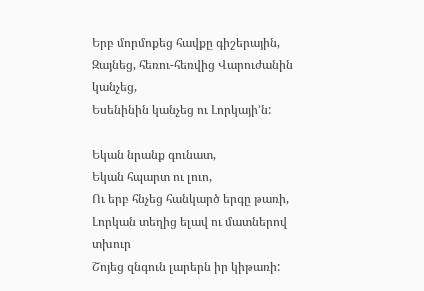Երբ մորմոքեց հավքը գիշերային,
Զայնեց, հեռու-հեռվից Վարուժանին կանչեց,
Եսենինին կանչեց ու Լորկայի՚ն:

Եկան նրանք գունատ,
Եկան հպարտ ու լուո,
Ու երբ հնչեց հանկարծ երգը թառի,
Լորկան տեղից ելավ ու մատներով տխուր
Շոյեց զնգուն լարերն իր կիթառի: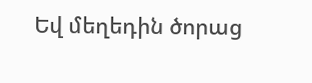Եվ մեղեդին ծորաց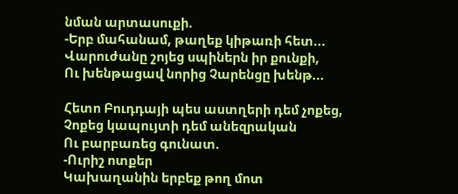նման արտասուքի.
-Երբ մահանամ, թաղեք կիթառի հետ...
Վարուժանը շոյեց սպիներն իր քունքի,
Ու խենթացավ նորից Չարենցը խենթ...

Հետո Բուդդայի պես աստղերի դեմ չոքեց,
Չոքեց կապույտի դեմ անեզրական
Ու բարբառեց գունատ.
-Ուրիշ ոտքեր
Կախաղանին երբեք թող մոտ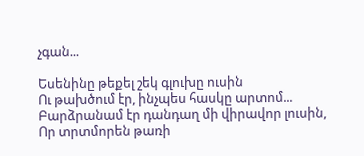չգան...

Եսենինը թեքել շեկ գլուխը ուսին
Ու թախծում էր, ինչպես հասկը արտոմ...
Բարձրանամ էր դանդաղ մի վիրավոր լուսին,
Որ տրտմորեն թառի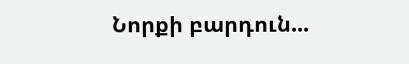Նորքի բարդուն...